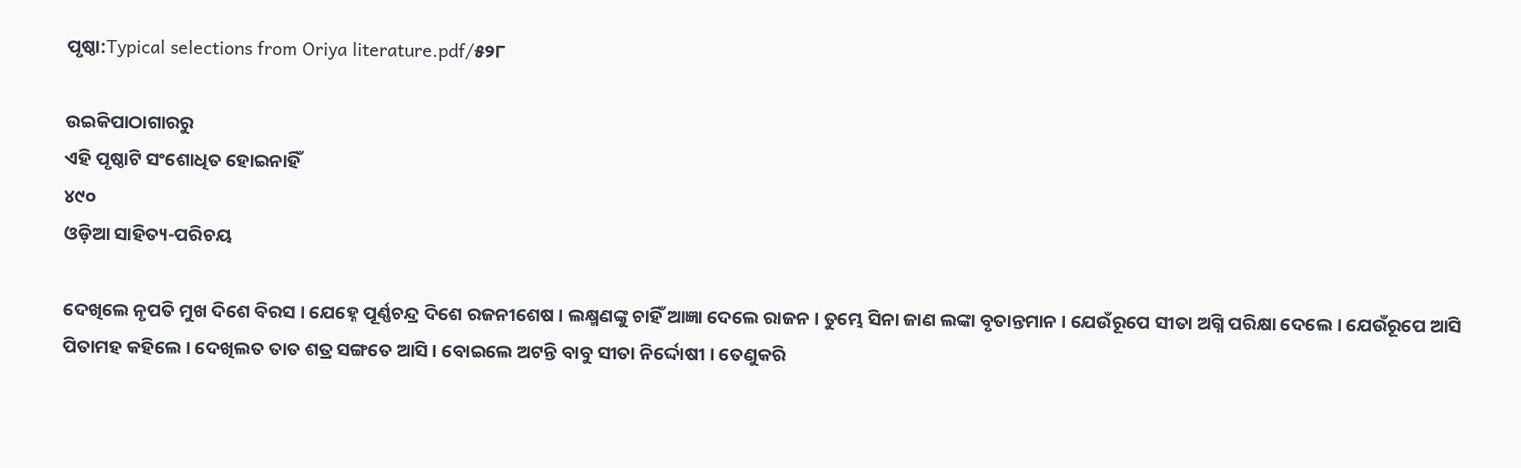ପୃଷ୍ଠା:Typical selections from Oriya literature.pdf/୫୨୮

ଉଇକିପାଠାଗାର‌ରୁ
ଏହି ପୃଷ୍ଠାଟି ସଂଶୋଧିତ ହୋଇନାହିଁ
୪୯୦
ଓଡ଼ିଆ ସାହିତ୍ୟ-ପରିଚୟ

ଦେଖିଲେ ନୃପତି ମୁଖ ଦିଶେ ବିରସ । ଯେହ୍ନେ ପୂର୍ଣ୍ଣଚନ୍ଦ୍ର ଦିଶେ ରଜନୀଶେଷ । ଲକ୍ଷ୍ମଣଙ୍କୁ ଚାହିଁ ଆଜ୍ଞା ଦେଲେ ରାଜନ । ତୁମ୍ଭେ ସିନା ଜାଣ ଲଙ୍କା ବୃତାନ୍ତମାନ । ଯେଉଁରୂପେ ସୀତା ଅଗ୍ନି ପରିକ୍ଷା ଦେଲେ । ଯେଉଁରୂପେ ଆସି ପିତାମହ କ‌ହିଲେ । ଦେଖିଲତ ତାତ ଶତ୍ର ସଙ୍ଗତେ ଆସି । ବୋଇଲେ ଅଟନ୍ତି ବାବୁ ସୀତା ନିର୍ଦ୍ଦୋଷୀ । ତେଣୁକରି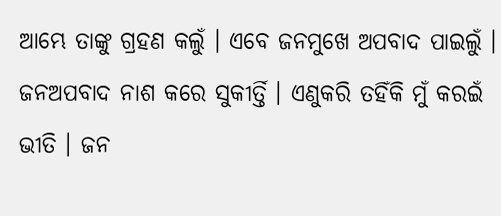ଆମ୍ଭେ ତାଙ୍କୁ ଗ୍ରହଣ କଲୁଁ । ଏବେ ଜନମୁଖେ ଅପବାଦ ପାଇଲୁଁ । ଜନଅପବାଦ ନାଶ କରେ ସୁକୀର୍ତ୍ତି । ଏଣୁକରି ତ‌ହିଁକି ମୁଁ କରଇଁ ଭୀତି । ଜନ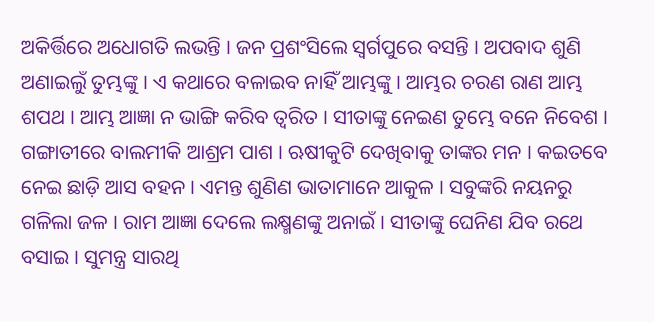ଅକିର୍ତ୍ତିରେ ଅଧୋଗତି ଲଭନ୍ତି । ଜନ ପ୍ରଶଂସିଲେ ସ୍ୱର୍ଗପୁରେ ବସନ୍ତି । ଅପବାଦ ଶୁଣି ଅଣାଇଲୁଁ ତୁମ୍ଭଙ୍କୁ । ଏ କଥାରେ ବଳାଇବ ନାହିଁ ଆମ୍ଭଙ୍କୁ । ଆମ୍ଭର ଚରଣ ରାଣ ଆମ୍ଭ ଶପଥ । ଆମ୍ଭ ଆଜ୍ଞା ନ ଭାଙ୍ଗି କରିବ ତ୍ୱରିତ । ସୀତାଙ୍କୁ ନେଇଣ ତୁମ୍ଭେ ବନେ ନିବେଶ । ଗଙ୍ଗାତୀରେ ବାଲମୀକି ଆଶ୍ରମ ପାଶ । ଋଷୀକୁଟି ଦେଖିବାକୁ ତାଙ୍କର ମନ । କଇତବେ ନେଇ ଛାଡ଼ି ଆସ ବ‌ହ‌ନ । ଏମନ୍ତ ଶୁଣିଣ ଭାତାମାନେ ଆକୁଳ । ସବୁଙ୍କରି ନୟନରୁ ଗଳିଲା ଜଳ । ରାମ ଆଜ୍ଞା ଦେଲେ ଲକ୍ଷ୍ମଣଙ୍କୁ ଅନାଇଁ । ସୀତାଙ୍କୁ ଘେନିଣ ଯିବ ରଥେ ବସାଇ । ସୁମନ୍ତ୍ର ସାରଥି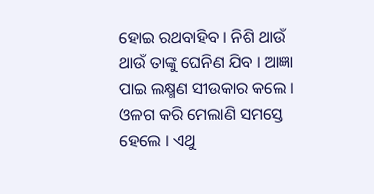ହୋଇ ରଥବାହିବ । ନିଶି ଥାଉଁ ଥାଉଁ ତାଙ୍କୁ ଘେନିଣ ଯିବ । ଆଜ୍ଞା ପାଇ ଲକ୍ଷ୍ମଣ ସୀଉକାର କଲେ । ଓଳଗ କରି ମେଲାଣି ସମସ୍ତେ ହେଲେ । ଏଥୁ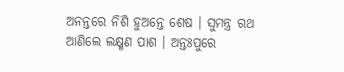ଅନନ୍ତରେ ନିଶି ହୁଅନ୍ତେ ଶେଷ । ସୁମନ୍ତ୍ର ରଥ ଆଣିଲେ ଲକ୍ଷ୍ମଣ ପାଶ । ଅନ୍ତଃପୁରେ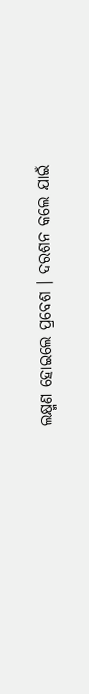ଲକ୍ଷ୍ମଣ ହୋଇଲେ ପ୍ରବେଶ । ଦରଶନ କଲେ ଯାଇଁ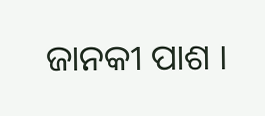ଜାନ‌କୀ ପାଶ ।